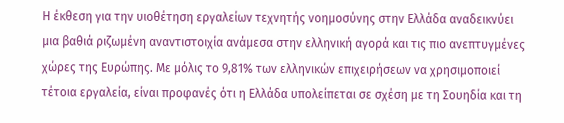Η έκθεση για την υιοθέτηση εργαλείων τεχνητής νοημοσύνης στην Ελλάδα αναδεικνύει μια βαθιά ριζωμένη αναντιστοιχία ανάμεσα στην ελληνική αγορά και τις πιο ανεπτυγμένες χώρες της Ευρώπης. Με μόλις το 9,81% των ελληνικών επιχειρήσεων να χρησιμοποιεί τέτοια εργαλεία, είναι προφανές ότι η Ελλάδα υπολείπεται σε σχέση με τη Σουηδία και τη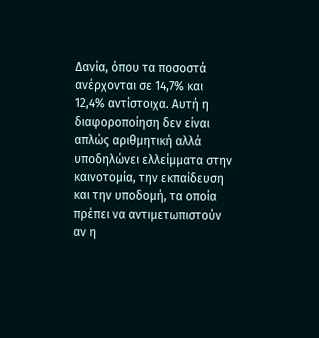Δανία, όπου τα ποσοστά ανέρχονται σε 14,7% και 12,4% αντίστοιχα. Αυτή η διαφοροποίηση δεν είναι απλώς αριθμητική αλλά υποδηλώνει ελλείμματα στην καινοτομία, την εκπαίδευση και την υποδομή, τα οποία πρέπει να αντιμετωπιστούν αν η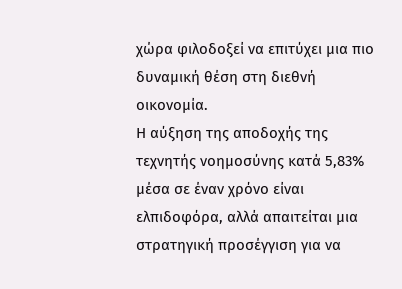χώρα φιλοδοξεί να επιτύχει μια πιο δυναμική θέση στη διεθνή οικονομία.
Η αύξηση της αποδοχής της τεχνητής νοημοσύνης κατά 5,83% μέσα σε έναν χρόνο είναι ελπιδοφόρα, αλλά απαιτείται μια στρατηγική προσέγγιση για να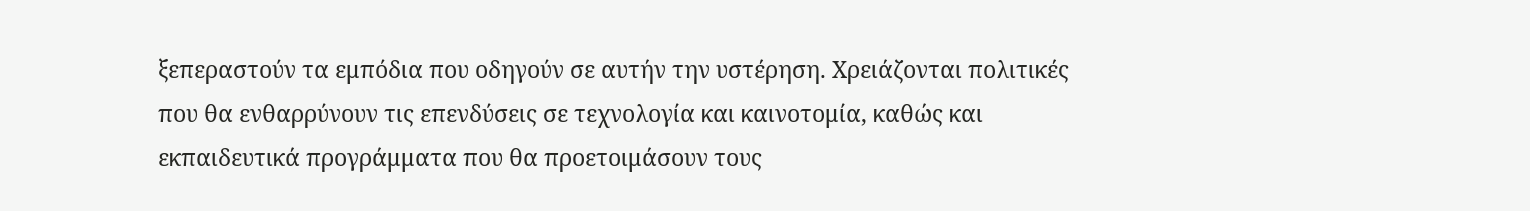ξεπεραστούν τα εμπόδια που οδηγούν σε αυτήν την υστέρηση. Χρειάζονται πολιτικές που θα ενθαρρύνουν τις επενδύσεις σε τεχνολογία και καινοτομία, καθώς και εκπαιδευτικά προγράμματα που θα προετοιμάσουν τους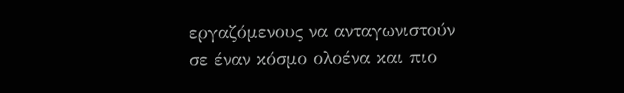εργαζόμενους να ανταγωνιστούν σε έναν κόσμο ολοένα και πιο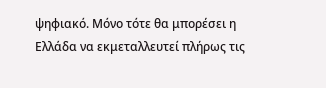ψηφιακό. Μόνο τότε θα μπορέσει η Ελλάδα να εκμεταλλευτεί πλήρως τις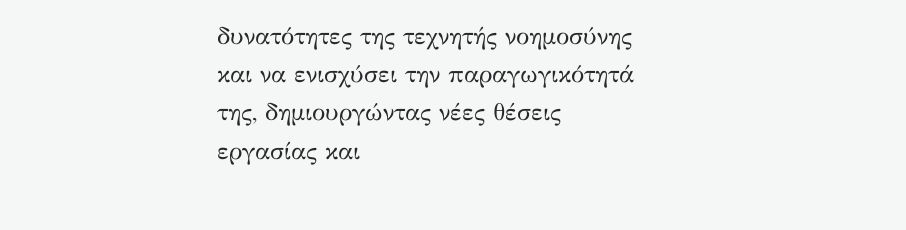δυνατότητες της τεχνητής νοημοσύνης και να ενισχύσει την παραγωγικότητά της, δημιουργώντας νέες θέσεις εργασίας και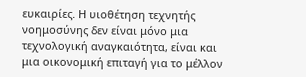ευκαιρίες. Η υιοθέτηση τεχνητής νοημοσύνης δεν είναι μόνο μια τεχνολογική αναγκαιότητα, είναι και μια οικονομική επιταγή για το μέλλον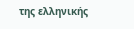της ελληνικής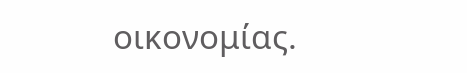οικονομίας.